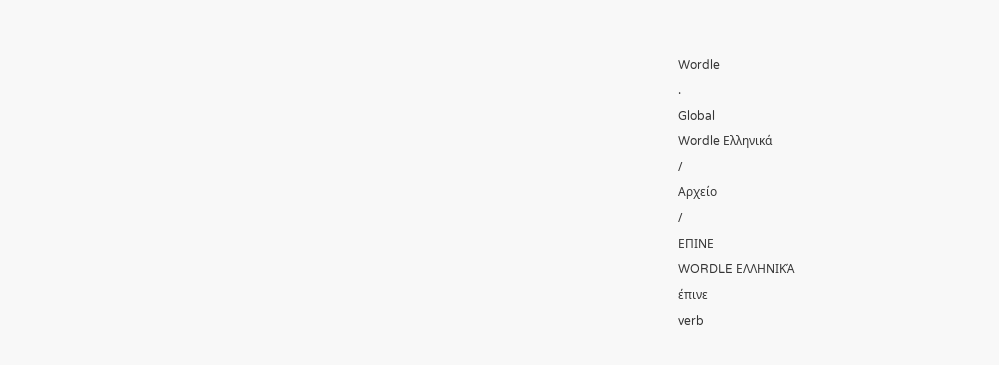Wordle
.
Global
Wordle Ελληνικά
/
Αρχείο
/
ΕΠΙΝΕ
WORDLE ΕΛΛΗΝΙΚΆ
έπινε
verb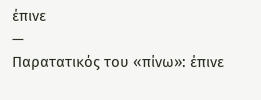έπινε
—
Παρατατικός του «πίνω»: έπινε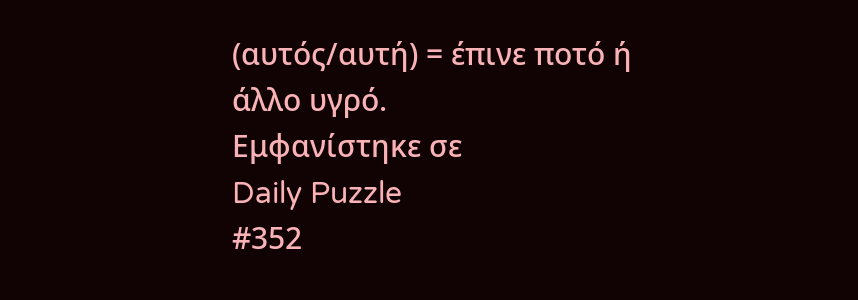(αυτός/αυτή) = έπινε ποτό ή άλλο υγρό.
Εμφανίστηκε σε
Daily Puzzle
#352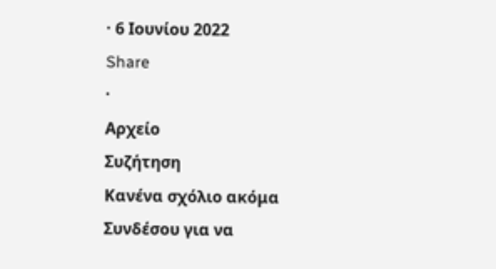· 6 Ιουνίου 2022
Share
·
Αρχείο
Συζήτηση
Κανένα σχόλιο ακόμα
Συνδέσου για να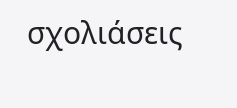σχολιάσεις